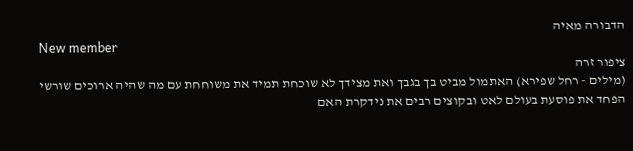הדבורה מאיה
New member
ציפור זרה
(מילים - רחל שפירא) האתמול מביט בך בגבך ואת מצידך לא שוכחת תמיד את משוחחת עם מה שהיה ארוכים שורשי הפחד את פוסעת בעולם לאט ובקוצים רבים את נידקרת האם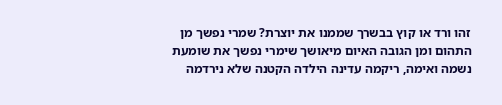זהו ורד או קוץ בבשרך שממנו את יוצרת? שמרי נפשך מן התהום ומן הגובה האיום מיאושך שימרי נפשך את שומעת נשמה ואימה, ריקמה עדינה הילדה הקטנה שלא נירדמה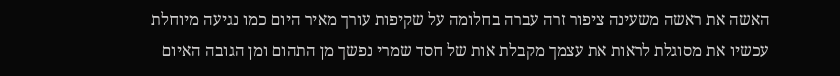האשה את ראשה משעינה ציפור זרה עברה בחלומה על שקיפות עורך מאיר היום כמו נגיעה מיוחלת עכשיו את מסוגלת לראות את עצמך מקבלת אות של חסד שמרי נפשך מן התהום ומן הגובה האיום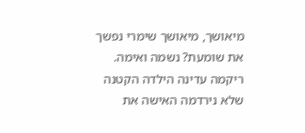מיאושך, מיאושך שימרי נפשך את שומעת? נשמה ואימה. ריקמה עדינה הילדה הקטנה שלא נירדמה האישה את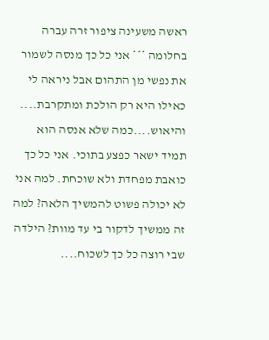ראשה משעינה ציפור זרה עברה בחלומה *** אני כל כך מנסה לשמור את נפשי מן התהום אבל ניראה לי כאילו היא רק הולכת ומתקרבת.... והיאוש....כמה שלא אנסה הוא תמיד ישאר כפצע בתוכי. אני כל כך כואבת מפחדת ולא שוכחת. למה אני לא יכולה פשוט להמשיך הלאה? למה זה ממשיך לדקור בי עד מוות? הילדה שבי רוצה כל כך לשכוח....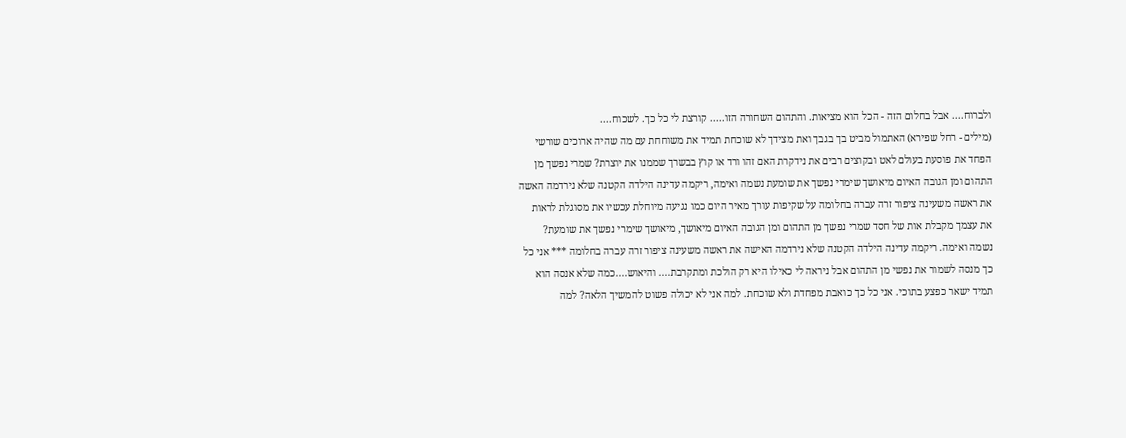ולברוח.... אבל בחלום הזה - הכל הוא מציאות. והתהום השחורה הזו..... קורצת לי כל כך. לשכוח....
(מילים - רחל שפירא) האתמול מביט בך בגבך ואת מצידך לא שוכחת תמיד את משוחחת עם מה שהיה ארוכים שורשי הפחד את פוסעת בעולם לאט ובקוצים רבים את נידקרת האם זהו ורד או קוץ בבשרך שממנו את יוצרת? שמרי נפשך מן התהום ומן הגובה האיום מיאושך שימרי נפשך את שומעת נשמה ואימה, ריקמה עדינה הילדה הקטנה שלא נירדמה האשה את ראשה משעינה ציפור זרה עברה בחלומה על שקיפות עורך מאיר היום כמו נגיעה מיוחלת עכשיו את מסוגלת לראות את עצמך מקבלת אות של חסד שמרי נפשך מן התהום ומן הגובה האיום מיאושך, מיאושך שימרי נפשך את שומעת? נשמה ואימה. ריקמה עדינה הילדה הקטנה שלא נירדמה האישה את ראשה משעינה ציפור זרה עברה בחלומה *** אני כל כך מנסה לשמור את נפשי מן התהום אבל ניראה לי כאילו היא רק הולכת ומתקרבת.... והיאוש....כמה שלא אנסה הוא תמיד ישאר כפצע בתוכי. אני כל כך כואבת מפחדת ולא שוכחת. למה אני לא יכולה פשוט להמשיך הלאה? למה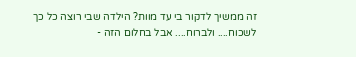זה ממשיך לדקור בי עד מוות? הילדה שבי רוצה כל כך לשכוח.... ולברוח.... אבל בחלום הזה -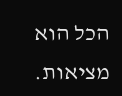הכל הוא מציאות.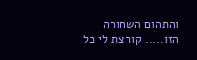והתהום השחורה הזו..... קורצת לי כל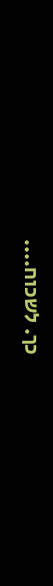כך. לשכוח....